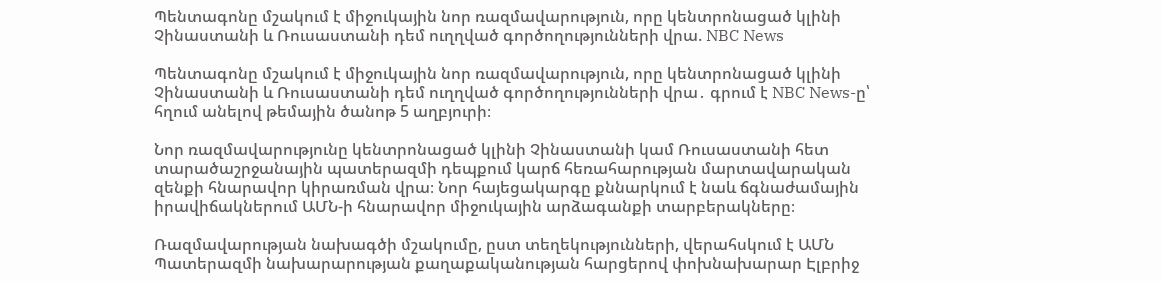Պենտագոնը մշակում է միջուկային նոր ռազմավարություն, որը կենտրոնացած կլինի Չինաստանի և Ռուսաստանի դեմ ուղղված գործողությունների վրա. NBC News

Պենտագոնը մշակում է միջուկային նոր ռազմավարություն, որը կենտրոնացած կլինի Չինաստանի և Ռուսաստանի դեմ ուղղված գործողությունների վրա․ գրում է NBC News-ը՝ հղում անելով թեմային ծանոթ 5 աղբյուրի։

Նոր ռազմավարությունը կենտրոնացած կլինի Չինաստանի կամ Ռուսաստանի հետ տարածաշրջանային պատերազմի դեպքում կարճ հեռահարության մարտավարական զենքի հնարավոր կիրառման վրա։ Նոր հայեցակարգը քննարկում է նաև ճգնաժամային իրավիճակներում ԱՄՆ-ի հնարավոր միջուկային արձագանքի տարբերակները։

Ռազմավարության նախագծի մշակումը, ըստ տեղեկությունների, վերահսկում է ԱՄՆ Պատերազմի նախարարության քաղաքականության հարցերով փոխնախարար Էլբրիջ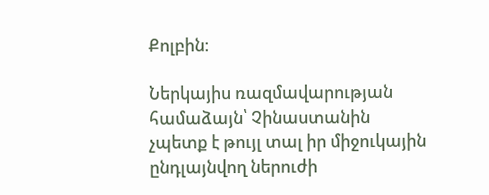Քոլբին։

Ներկայիս ռազմավարության համաձայն՝ Չինաստանին չպետք է թույլ տալ իր միջուկային ընդլայնվող ներուժի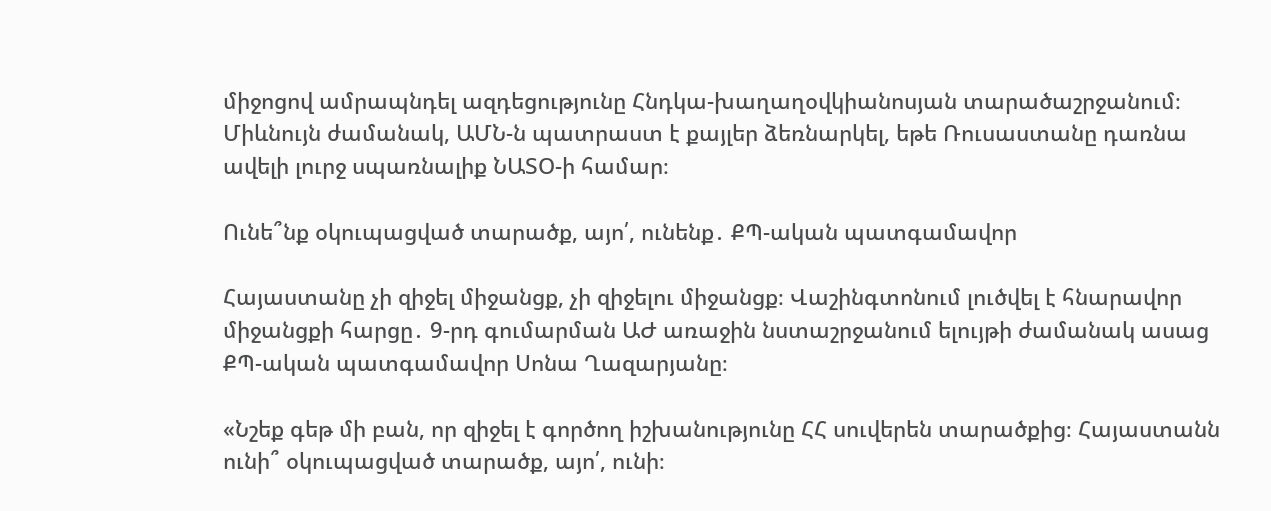միջոցով ամրապնդել ազդեցությունը Հնդկա-խաղաղօվկիանոսյան տարածաշրջանում։ Միևնույն ժամանակ, ԱՄՆ-ն պատրաստ է քայլեր ձեռնարկել, եթե Ռուսաստանը դառնա ավելի լուրջ սպառնալիք ՆԱՏՕ-ի համար։

Ունե՞նք օկուպացված տարածք, այո՛, ունենք․ ՔՊ-ական պատգամավոր

Հայաստանը չի զիջել միջանցք, չի զիջելու միջանցք։ Վաշինգտոնում լուծվել է հնարավոր միջանցքի հարցը․ 9-րդ գումարման ԱԺ առաջին նստաշրջանում ելույթի ժամանակ ասաց ՔՊ-ական պատգամավոր Սոնա Ղազարյանը։

«Նշեք գեթ մի բան, որ զիջել է գործող իշխանությունը ՀՀ սուվերեն տարածքից։ Հայաստանն ունի՞ օկուպացված տարածք, այո՛, ունի։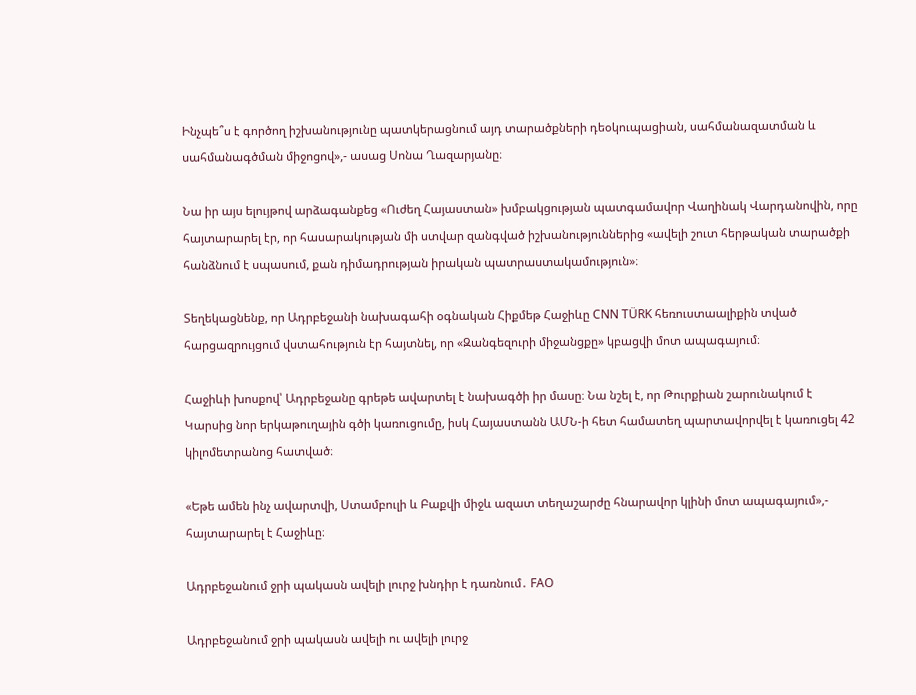Ինչպե՞ս է գործող իշխանությունը պատկերացնում այդ տարածքների դեօկուպացիան, սահմանազատման և սահմանագծման միջոցով»,- ասաց Սոնա Ղազարյանը։

Նա իր այս ելույթով արձագանքեց «Ուժեղ Հայաստան» խմբակցության պատգամավոր Վաղինակ Վարդանովին, որը հայտարարել էր, որ հասարակության մի ստվար զանգված իշխանություններից «ավելի շուտ հերթական տարածքի հանձնում է սպասում, քան դիմադրության իրական պատրաստակամություն»։

Տեղեկացնենք, որ Ադրբեջանի նախագահի օգնական Հիքմեթ Հաջիևը CNN TÜRK հեռուստաալիքին տված հարցազրույցում վստահություն էր հայտնել, որ «Զանգեզուրի միջանցքը» կբացվի մոտ ապագայում։

Հաջիևի խոսքով՝ Ադրբեջանը գրեթե ավարտել է նախագծի իր մասը։ Նա նշել է, որ Թուրքիան շարունակում է Կարսից նոր երկաթուղային գծի կառուցումը, իսկ Հայաստանն ԱՄՆ-ի հետ համատեղ պարտավորվել է կառուցել 42 կիլոմետրանոց հատված։

«Եթե ամեն ինչ ավարտվի, Ստամբուլի և Բաքվի միջև ազատ տեղաշարժը հնարավոր կլինի մոտ ապագայում»,- հայտարարել է Հաջիևը։

Ադրբեջանում ջրի պակասն ավելի լուրջ խնդիր է դառնում․ FAO

Ադրբեջանում ջրի պակասն ավելի ու ավելի լուրջ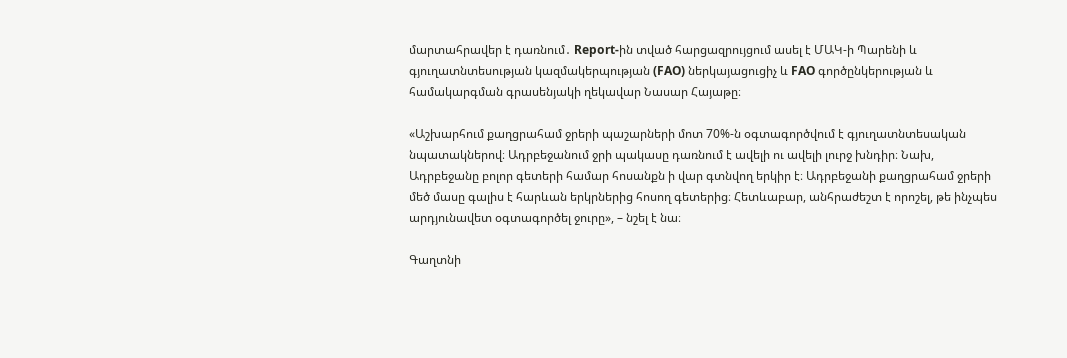մարտահրավեր է դառնում․ Report-ին տված հարցազրույցում ասել է ՄԱԿ-ի Պարենի և գյուղատնտեսության կազմակերպության (FAO) ներկայացուցիչ և FAO գործընկերության և համակարգման գրասենյակի ղեկավար Նասար Հայաթը։

«Աշխարհում քաղցրահամ ջրերի պաշարների մոտ 70%-ն օգտագործվում է գյուղատնտեսական նպատակներով։ Ադրբեջանում ջրի պակասը դառնում է ավելի ու ավելի լուրջ խնդիր։ Նախ, Ադրբեջանը բոլոր գետերի համար հոսանքն ի վար գտնվող երկիր է։ Ադրբեջանի քաղցրահամ ջրերի մեծ մասը գալիս է հարևան երկրներից հոսող գետերից։ Հետևաբար, անհրաժեշտ է որոշել, թե ինչպես արդյունավետ օգտագործել ջուրը», – նշել է նա։

Գաղտնի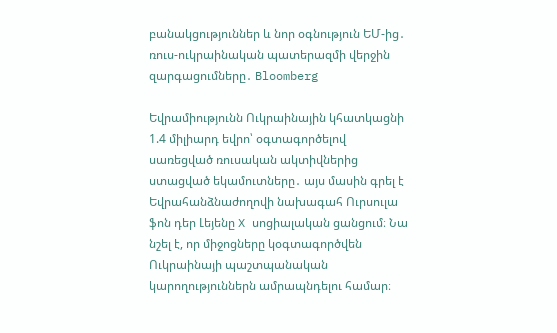բանակցություններ և նոր օգնություն ԵՄ-ից․ ռուս-ուկրաինական պատերազմի վերջին զարգացումները․ Bloomberg

Եվրամիությունն Ուկրաինային կհատկացնի 1.4 միլիարդ եվրո՝ օգտագործելով սառեցված ռուսական ակտիվներից ստացված եկամուտները․ այս մասին գրել է Եվրահանձնաժողովի նախագահ Ուրսուլա ֆոն դեր Լեյենը X սոցիալական ցանցում։ Նա նշել է, որ միջոցները կօգտագործվեն Ուկրաինայի պաշտպանական կարողություններն ամրապնդելու համար։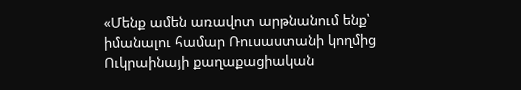«Մենք ամեն առավոտ արթնանում ենք՝ իմանալու համար Ռուսաստանի կողմից Ուկրաինայի քաղաքացիական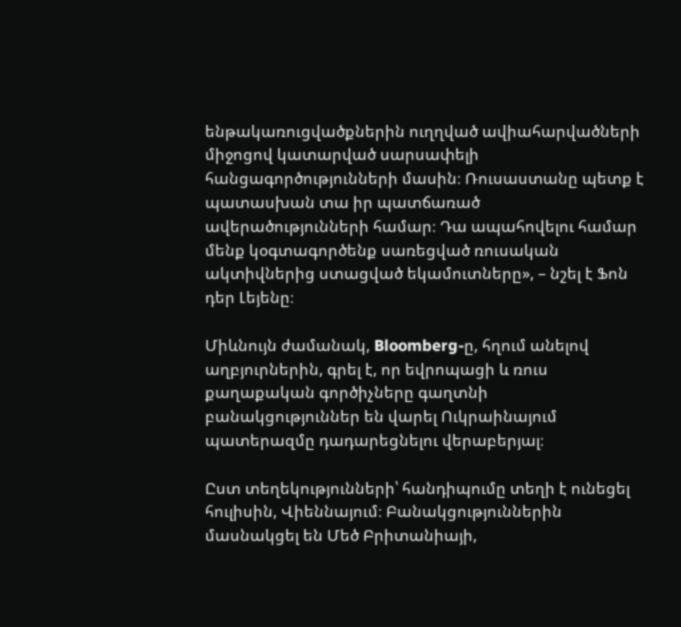ենթակառուցվածքներին ուղղված ավիահարվածների միջոցով կատարված սարսափելի հանցագործությունների մասին։ Ռուսաստանը պետք է պատասխան տա իր պատճառած ավերածությունների համար։ Դա ապահովելու համար մենք կօգտագործենք սառեցված ռուսական ակտիվներից ստացված եկամուտները», – նշել է Ֆոն դեր Լեյենը։

Միևնույն ժամանակ, Bloomberg-ը, հղում անելով աղբյուրներին, գրել է, որ եվրոպացի և ռուս քաղաքական գործիչները գաղտնի բանակցություններ են վարել Ուկրաինայում պատերազմը դադարեցնելու վերաբերյալ։

Ըստ տեղեկությունների՝ հանդիպումը տեղի է ունեցել հուլիսին, Վիեննայում։ Բանակցություններին մասնակցել են Մեծ Բրիտանիայի,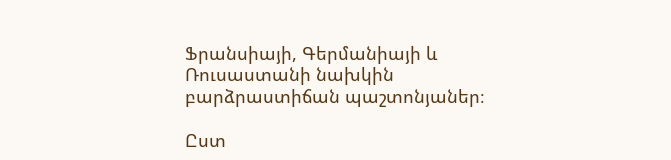Ֆրանսիայի, Գերմանիայի և Ռուսաստանի նախկին բարձրաստիճան պաշտոնյաներ։

Ըստ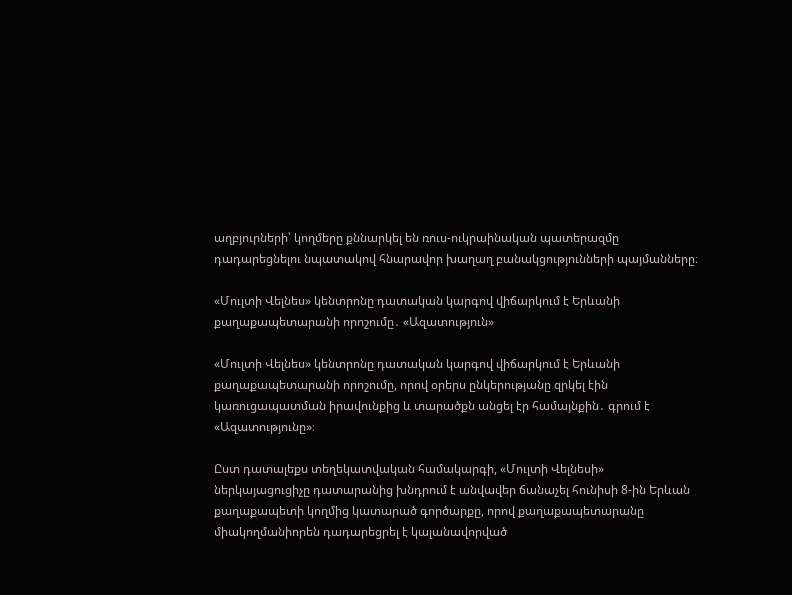աղբյուրների՝ կողմերը քննարկել են ռուս-ուկրաինական պատերազմը դադարեցնելու նպատակով հնարավոր խաղաղ բանակցությունների պայմանները։

«Մուլտի Վելնես» կենտրոնը դատական կարգով վիճարկում է Երևանի քաղաքապետարանի որոշումը․ «Ազատություն»

«Մուլտի Վելնես» կենտրոնը դատական կարգով վիճարկում է Երևանի քաղաքապետարանի որոշումը, որով օրերս ընկերությանը զրկել էին կառուցապատման իրավունքից և տարածքն անցել էր համայնքին․ գրում է «Ազատությունը»։

Ըստ դատալեքս տեղեկատվական համակարգի, «Մուլտի Վելնեսի» ներկայացուցիչը դատարանից խնդրում է անվավեր ճանաչել հունիսի 8-ին Երևան քաղաքապետի կողմից կատարած գործարքը, որով քաղաքապետարանը միակողմանիորեն դադարեցրել է կալանավորված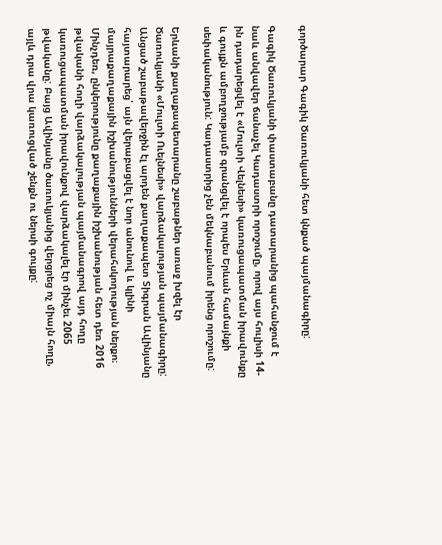գործարար Գագիկ Ծառուկյանի հետ կնքած պայմանագիրը:

Գագիկ Ծառուկյանի փաստաբանը դատարանից պահանջում է նաև անվավեր ճանաչել Կադաստրի որոշումը, որով այս հուլիսի 14-ին դադարեցվել է «Մուլտի Վելնեսի» կառուցապատման իրավունքը և գույքն ամբողջությամբ գրանցվել է որպես Երևան համայնքի սեփականություն: Կադաստրից չեն մեկնաբանում իրենց որոշումը:

Երևանի քաղաքապետարանը շաբաթներ առաջ խզել էր Ծառուկյանի «Մուլտի Ուելնեսի» վարձակալության պայմանագիրը: Անցած շաբաթավերջին էլ արդեն քաղաքապետ Տիգրան Ավինյանը հայտարարեց՝ այն վերաբացվել է նոր անունով և կլինի մայրաքաղաքային իշխանությունների վերահսկողության ներքո։ Մինչդեռ, ընկերությունը քաղաքային իշխանության հետ դեռ 2016 թվականի հողի վարձակալության պայմանագրով այդ հողը կառուցապատման իրավունքով վարձակալել էր մինչեւ 2065 թվականը: Բայց Ավինյանը ծառուկյանից վերցրեց ոչ միայն հողը, այլև դրա վրա կառուցված շենքն ու ներսի գույքը: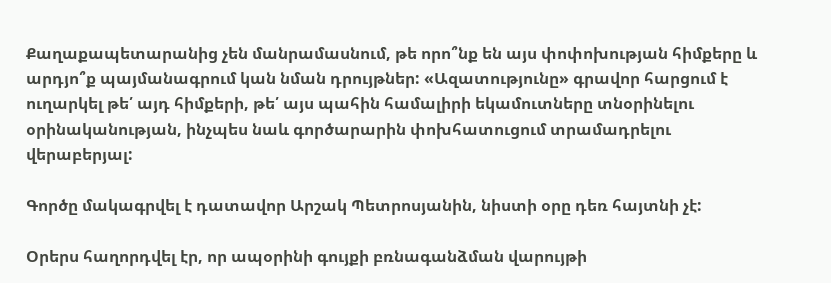Քաղաքապետարանից չեն մանրամասնում, թե որո՞նք են այս փոփոխության հիմքերը և արդյո՞ք պայմանագրում կան նման դրույթներ: «Ազատությունը» գրավոր հարցում է ուղարկել թե՛ այդ հիմքերի, թե՛ այս պահին համալիրի եկամուտները տնօրինելու օրինականության, ինչպես նաև գործարարին փոխհատուցում տրամադրելու վերաբերյալ:

Գործը մակագրվել է դատավոր Արշակ Պետրոսյանին, նիստի օրը դեռ հայտնի չէ:

Օրերս հաղորդվել էր, որ ապօրինի գույքի բռնագանձման վարույթի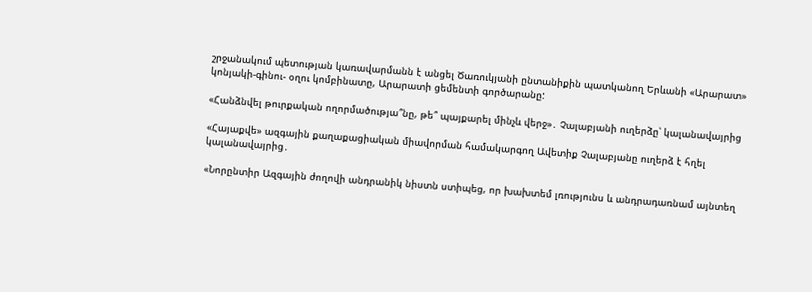շրջանակում պետության կառավարմանն է անցել Ծառուկյանի ընտանիքին պատկանող Երևանի «Արարատ» կոնյակի-գինու- օղու կոմբինատը, Արարատի ցեմենտի գործարանը:

«Հանձնվել թուրքական ողորմածությա՞նը, թե՞ պայքարել մինչև վերջ»․ Չալաբյանի ուղերձը՝ կալանավայրից

«Հայաքվե» ազգային քաղաքացիական միավորման համակարգող Ավետիք Չալաբյանը ուղերձ է հղել կալանավայրից․

«Նորընտիր Ազգային ժողովի անդրանիկ նիստն ստիպեց, որ խախտեմ լռությունս և անդրադառնամ այնտեղ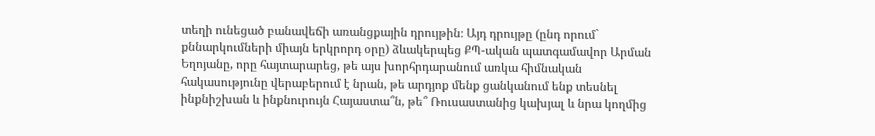տեղի ունեցած բանավեճի առանցքային դրույթին։ Այդ դրույթը (ընդ որում` քննարկումների միայն երկրորդ օրը) ձևակերպեց ՔՊ-ական պատգամավոր Արման Եղոյանը, որը հայտարարեց, թե այս խորհրդարանում առկա հիմնական հակասությունը վերաբերում է նրան, թե արդյոք մենք ցանկանում ենք տեսնել ինքնիշխան և ինքնուրույն Հայաստա՞ն, թե՞ Ռուսաստանից կախյալ և նրա կողմից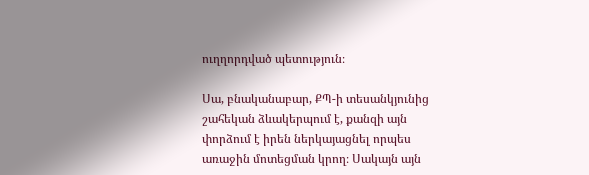ուղղորդված պետություն։

Սա, բնականաբար, ՔՊ-ի տեսանկյունից շահեկան ձևակերպում է, քանզի այն փորձում է իրեն ներկայացնել որպես առաջին մոտեցման կրող։ Սակայն այն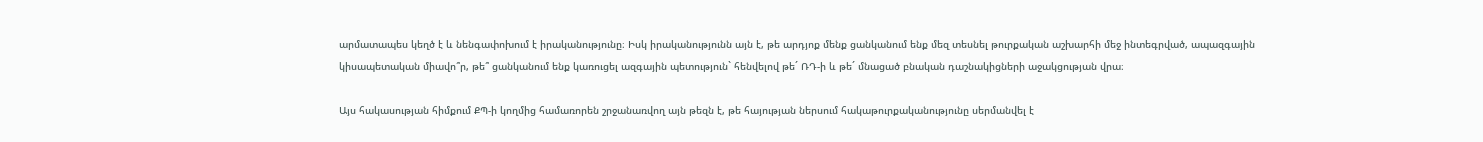արմատապես կեղծ է և նենգափոխում է իրականությունը։ Իսկ իրականությունն այն է, թե արդյոք մենք ցանկանում ենք մեզ տեսնել թուրքական աշխարհի մեջ ինտեգրված, ապազգային կիսապետական միավո՞ր, թե՞ ցանկանում ենք կառուցել ազգային պետություն` հենվելով թե´ ՌԴ-ի և թե´ մնացած բնական դաշնակիցների աջակցության վրա։

Այս հակասության հիմքում ՔՊ-ի կողմից համառորեն շրջանառվող այն թեզն է, թե հայության ներսում հակաթուրքականությունը սերմանվել է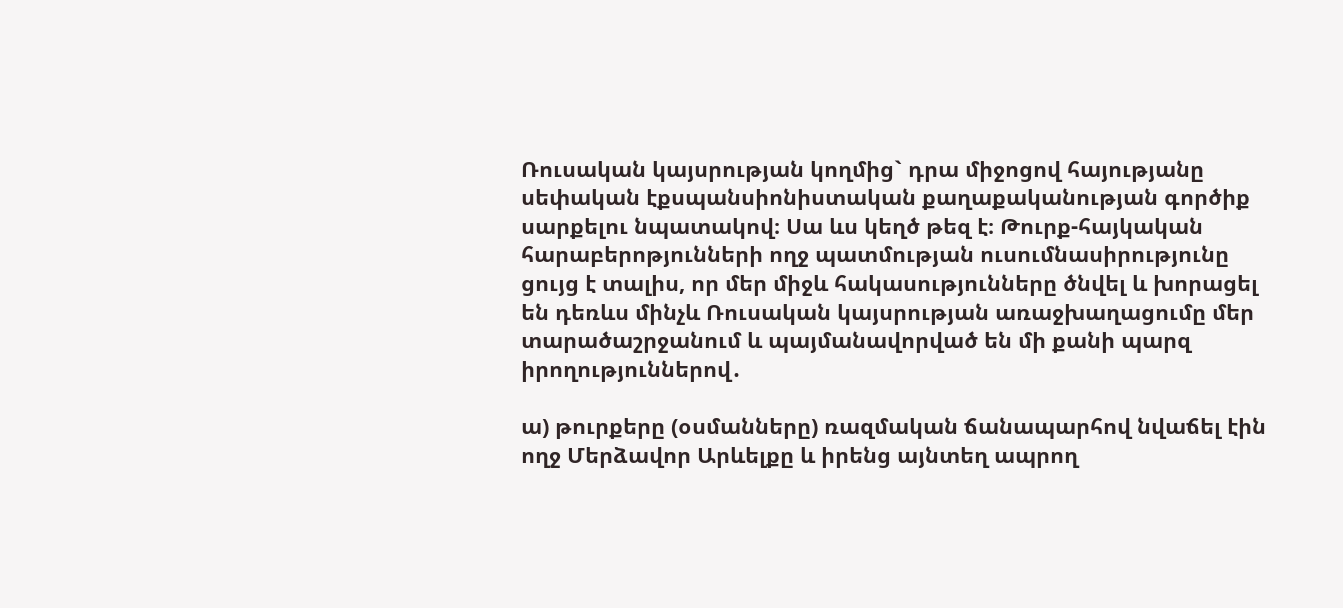Ռուսական կայսրության կողմից` դրա միջոցով հայությանը սեփական էքսպանսիոնիստական քաղաքականության գործիք սարքելու նպատակով։ Սա ևս կեղծ թեզ է։ Թուրք-հայկական հարաբերոթյունների ողջ պատմության ուսումնասիրությունը ցույց է տալիս, որ մեր միջև հակասությունները ծնվել և խորացել են դեռևս մինչև Ռուսական կայսրության առաջխաղացումը մեր տարածաշրջանում և պայմանավորված են մի քանի պարզ իրողություններով․

ա) թուրքերը (օսմանները) ռազմական ճանապարհով նվաճել էին ողջ Մերձավոր Արևելքը և իրենց այնտեղ ապրող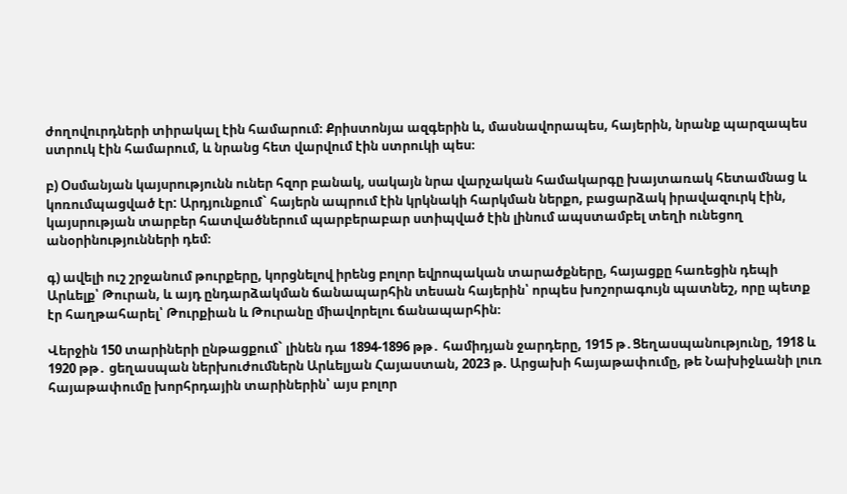ժողովուրդների տիրակալ էին համարում։ Քրիստոնյա ազգերին և, մասնավորապես, հայերին, նրանք պարզապես ստրուկ էին համարում, և նրանց հետ վարվում էին ստրուկի պես։

բ) Օսմանյան կայսրությունն ուներ հզոր բանակ, սակայն նրա վարչական համակարգը խայտառակ հետամնաց և կոռումպացված էր: Արդյունքում` հայերն ապրում էին կրկնակի հարկման ներքո, բացարձակ իրավազուրկ էին, կայսրության տարբեր հատվածներում պարբերաբար ստիպված էին լինում ապստամբել տեղի ունեցող անօրինությունների դեմ։

գ) ավելի ուշ շրջանում թուրքերը, կորցնելով իրենց բոլոր եվրոպական տարածքները, հայացքը հառեցին դեպի Արևելք՝ Թուրան, և այդ ընդարձակման ճանապարհին տեսան հայերին՝ որպես խոշորագույն պատնեշ, որը պետք էր հաղթահարել՝ Թուրքիան և Թուրանը միավորելու ճանապարհին։

Վերջին 150 տարիների ընթացքում` լինեն դա 1894-1896 թթ․ համիդյան ջարդերը, 1915 թ․Ցեղասպանությունը, 1918 և 1920 թթ․ ցեղասպան ներխուժումներն Արևելյան Հայաստան, 2023 թ. Արցախի հայաթափումը, թե Նախիջևանի լուռ հայաթափումը խորհրդային տարիներին՝ այս բոլոր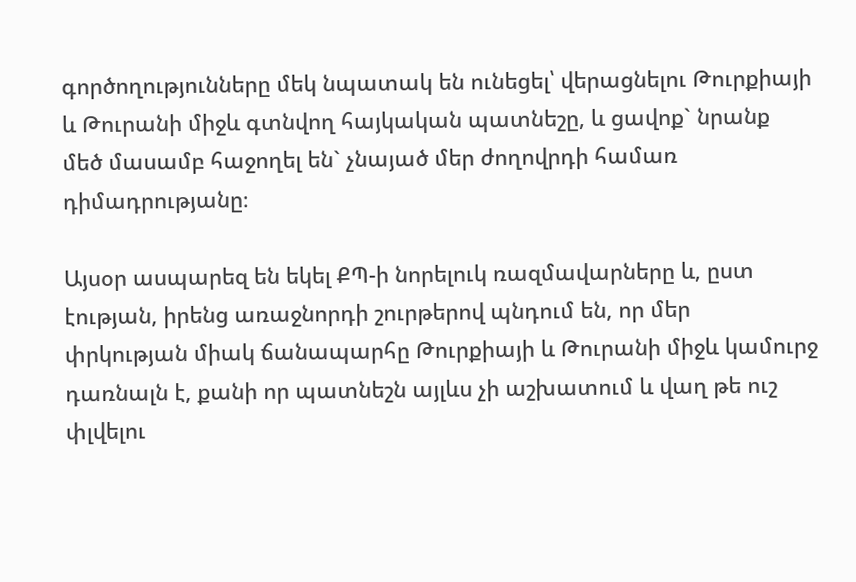գործողությունները մեկ նպատակ են ունեցել՝ վերացնելու Թուրքիայի և Թուրանի միջև գտնվող հայկական պատնեշը, և ցավոք` նրանք մեծ մասամբ հաջողել են` չնայած մեր ժողովրդի համառ դիմադրությանը։

Այսօր ասպարեզ են եկել ՔՊ-ի նորելուկ ռազմավարները և, ըստ էության, իրենց առաջնորդի շուրթերով պնդում են, որ մեր փրկության միակ ճանապարհը Թուրքիայի և Թուրանի միջև կամուրջ դառնալն է, քանի որ պատնեշն այլևս չի աշխատում և վաղ թե ուշ փլվելու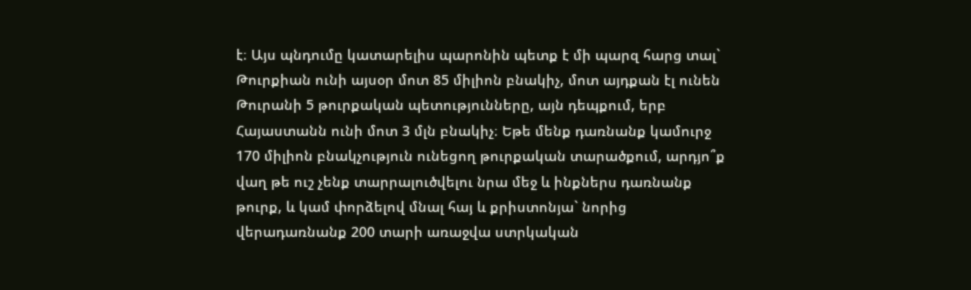է։ Այս պնդումը կատարելիս պարոնին պետք է մի պարզ հարց տալ` Թուրքիան ունի այսօր մոտ 85 միլիոն բնակիչ, մոտ այդքան էլ ունեն Թուրանի 5 թուրքական պետությունները, այն դեպքում, երբ Հայաստանն ունի մոտ 3 մլն բնակիչ։ Եթե մենք դառնանք կամուրջ 170 միլիոն բնակչություն ունեցող թուրքական տարածքում, արդյո՞ք վաղ թե ուշ չենք տարրալուծվելու նրա մեջ և ինքներս դառնանք թուրք, և կամ փորձելով մնալ հայ և քրիստոնյա` նորից վերադառնանք 200 տարի առաջվա ստրկական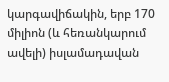կարգավիճակին, երբ 170 միլիոն (և հեռանկարում ավելի) իսլամադավան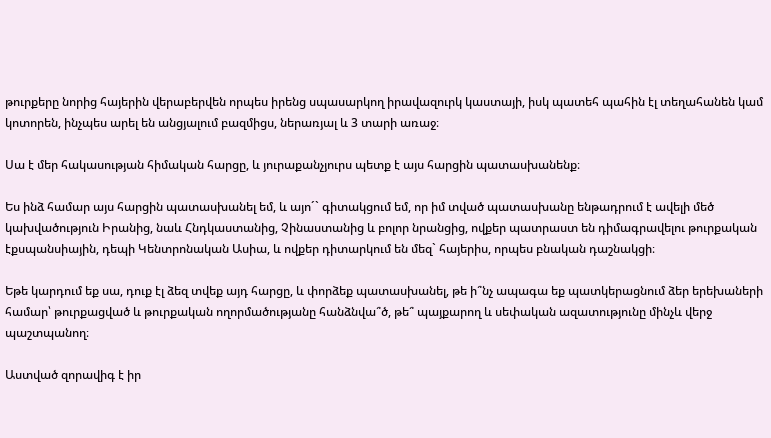թուրքերը նորից հայերին վերաբերվեն որպես իրենց սպասարկող իրավազուրկ կաստայի, իսկ պատեհ պահին էլ տեղահանեն կամ կոտորեն, ինչպես արել են անցյալում բազմիցս, ներառյալ և 3 տարի առաջ։

Սա է մեր հակասության հիմական հարցը, և յուրաքանչյուրս պետք է այս հարցին պատասխանենք։

Ես ինձ համար այս հարցին պատասխանել եմ, և այո´` գիտակցում եմ, որ իմ տված պատասխանը ենթադրում է ավելի մեծ կախվածություն Իրանից, նաև Հնդկաստանից, Չինաստանից և բոլոր նրանցից, ովքեր պատրաստ են դիմագրավելու թուրքական էքսպանսիային, դեպի Կենտրոնական Ասիա, և ովքեր դիտարկում են մեզ` հայերիս, որպես բնական դաշնակցի։

Եթե կարդում եք սա, դուք էլ ձեզ տվեք այդ հարցը, և փորձեք պատասխանել, թե ի՞նչ ապագա եք պատկերացնում ձեր երեխաների համար՝ թուրքացված և թուրքական ողորմածությանը հանձնվա՞ծ, թե՞ պայքարող և սեփական ազատությունը մինչև վերջ պաշտպանող։

Աստված զորավիգ է իր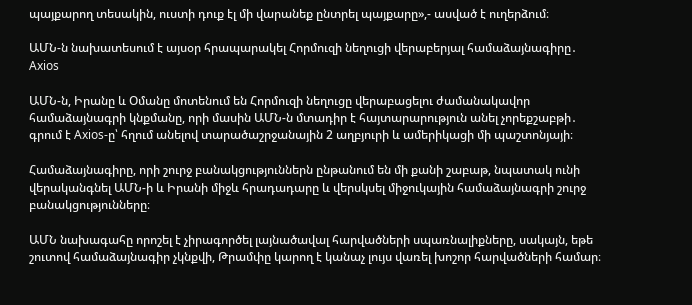պայքարող տեսակին, ուստի դուք էլ մի վարանեք ընտրել պայքարը»,- ասված է ուղերձում։

ԱՄՆ-ն նախատեսում է այսօր հրապարակել Հորմուզի նեղուցի վերաբերյալ համաձայնագիրը․ Axios

ԱՄՆ-ն, Իրանը և Օմանը մոտենում են Հորմուզի նեղուցը վերաբացելու ժամանակավոր համաձայնագրի կնքմանը, որի մասին ԱՄՆ-ն մտադիր է հայտարարություն անել չորեքշաբթի․ գրում է Axios-ը՝ հղում անելով տարածաշրջանային 2 աղբյուրի և ամերիկացի մի պաշտոնյայի։

Համաձայնագիրը, որի շուրջ բանակցություններն ընթանում են մի քանի շաբաթ, նպատակ ունի վերականգնել ԱՄՆ-ի և Իրանի միջև հրադադարը և վերսկսել միջուկային համաձայնագրի շուրջ բանակցությունները։

ԱՄՆ նախագահը որոշել է չիրագործել լայնածավալ հարվածների սպառնալիքները, սակայն, եթե շուտով համաձայնագիր չկնքվի, Թրամփը կարող է կանաչ լույս վառել խոշոր հարվածների համար։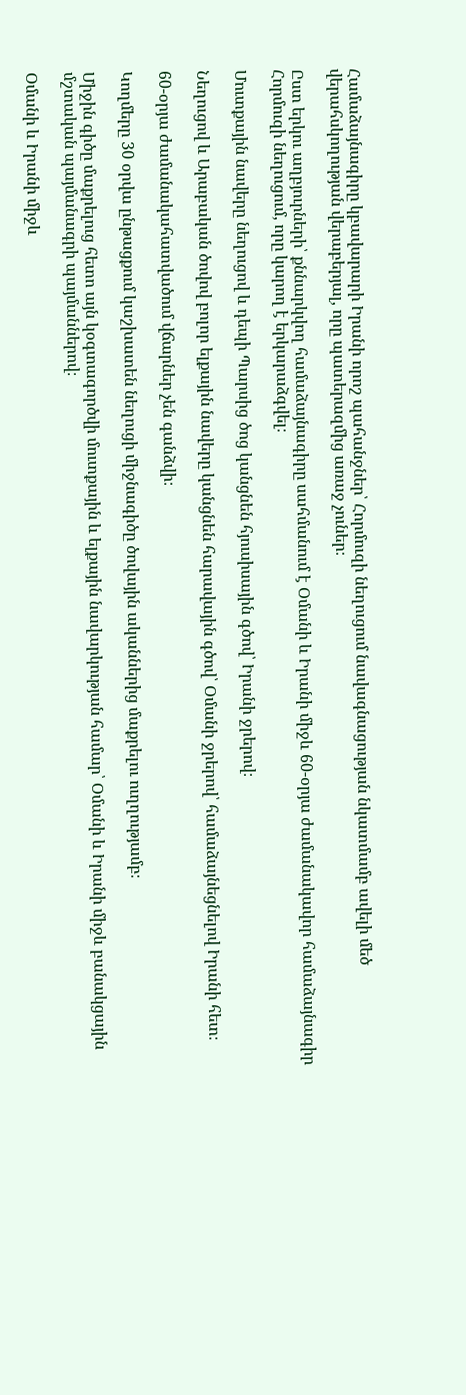Համաձայնագիրը կբավարարի Իրանի որոշ պահանջներ՝ Հորմուզի նեղուցում նավագնացության նկատմամբ ավելի մեծ վերահսկողության վերաբերյալ, որը պատերազմից առաջ չուներ։

Ըստ երկու աղբյուրների՝ քննարկվող համաձայնագիրը սահմանում է Օմանի և Իրանի միջև 60-օրյա ժամանակավոր համաձայնագիր Հորմուզի նեղուցում, որը կարող է երկարաձգվել։

Մուտքային նավերը նեղուցով և դեպի Պարսից ծոց կանցնեն հյուսիսային գծով՝ Իրանի ջրերով։

Նեղուցով և Արաբական ծովով բոլոր ելքային նավերը կանցնեն հարավային գծով՝ Օմանի ջրերով՝ համաձայնեցնելով Իրանի հետ։

60-օրյա ժամանակահատվածում վճարներ չեն գանձվի։

Կողմերը 30 օրվա ընթացքում կաշխատեն նեղուցի միջնագիծը ծովային ականներից մաքրելու ուղղությամբ։

Միջին գիծը մաքրելուց հետո այն կօգտագործվի մուտքային և ելքային նավարկության համար՝ Օմանի և Իրանի միջև բանակցային մշտական պայմանագրի պայմաններով։

Օմանի և Իրանի միջև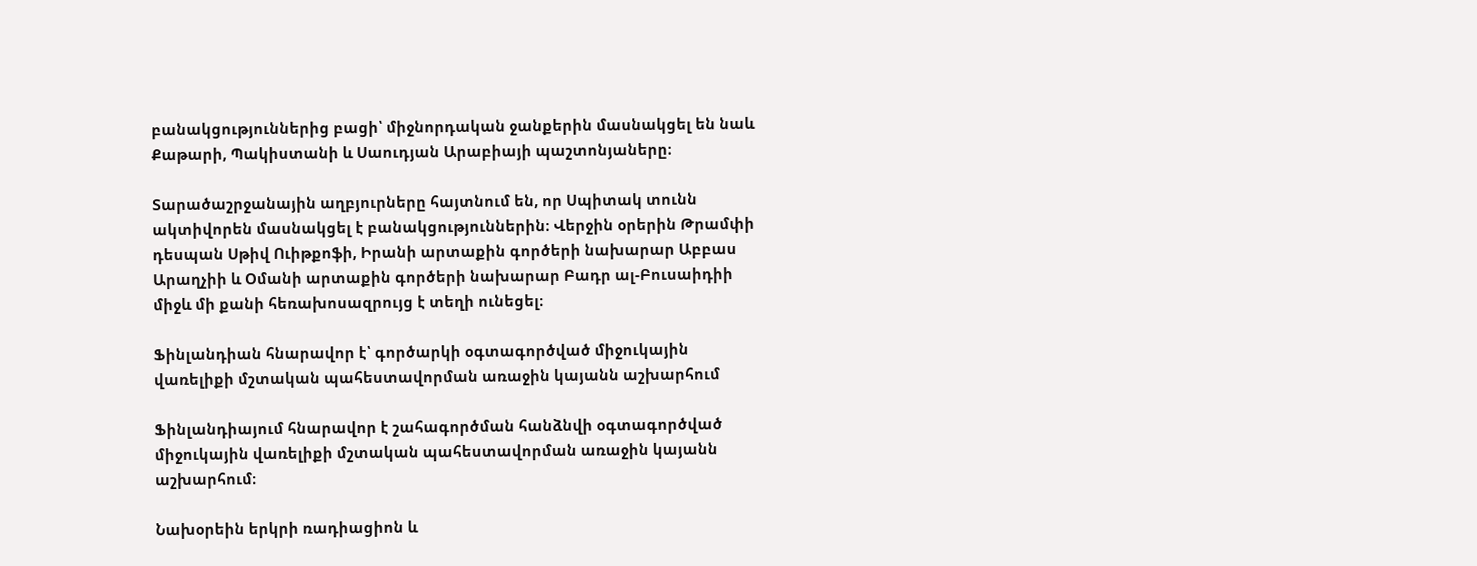բանակցություններից բացի՝ միջնորդական ջանքերին մասնակցել են նաև Քաթարի, Պակիստանի և Սաուդյան Արաբիայի պաշտոնյաները։

Տարածաշրջանային աղբյուրները հայտնում են, որ Սպիտակ տունն ակտիվորեն մասնակցել է բանակցություններին։ Վերջին օրերին Թրամփի դեսպան Սթիվ Ուիթքոֆի, Իրանի արտաքին գործերի նախարար Աբբաս Արաղչիի և Օմանի արտաքին գործերի նախարար Բադր ալ-Բուսաիդիի միջև մի քանի հեռախոսազրույց է տեղի ունեցել։

Ֆինլանդիան հնարավոր է՝ գործարկի օգտագործված միջուկային վառելիքի մշտական պահեստավորման առաջին կայանն աշխարհում

Ֆինլանդիայում հնարավոր է շահագործման հանձնվի օգտագործված միջուկային վառելիքի մշտական պահեստավորման առաջին կայանն աշխարհում։

Նախօրեին երկրի ռադիացիոն և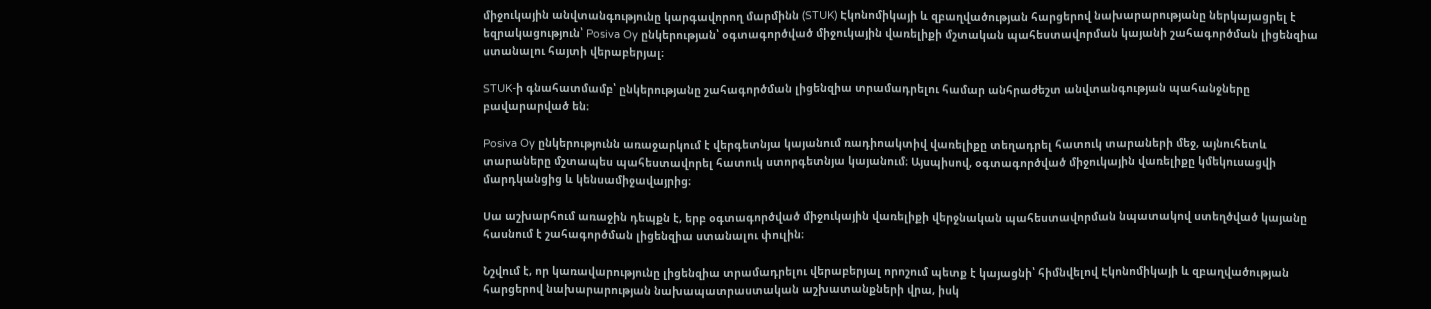միջուկային անվտանգությունը կարգավորող մարմինն (STUK) Էկոնոմիկայի և զբաղվածության հարցերով նախարարությանը ներկայացրել է եզրակացություն՝ Posiva Oy ընկերության՝ օգտագործված միջուկային վառելիքի մշտական պահեստավորման կայանի շահագործման լիցենզիա ստանալու հայտի վերաբերյալ։

STUK-ի գնահատմամբ՝ ընկերությանը շահագործման լիցենզիա տրամադրելու համար անհրաժեշտ անվտանգության պահանջները բավարարված են։

Posiva Oy ընկերությունն առաջարկում է վերգետնյա կայանում ռադիոակտիվ վառելիքը տեղադրել հատուկ տարաների մեջ, այնուհետև տարաները մշտապես պահեստավորել հատուկ ստորգետնյա կայանում։ Այսպիսով, օգտագործված միջուկային վառելիքը կմեկուսացվի մարդկանցից և կենսամիջավայրից։

Սա աշխարհում առաջին դեպքն է, երբ օգտագործված միջուկային վառելիքի վերջնական պահեստավորման նպատակով ստեղծված կայանը հասնում է շահագործման լիցենզիա ստանալու փուլին։

Նշվում է, որ կառավարությունը լիցենզիա տրամադրելու վերաբերյալ որոշում պետք է կայացնի՝ հիմնվելով Էկոնոմիկայի և զբաղվածության հարցերով նախարարության նախապատրաստական աշխատանքների վրա, իսկ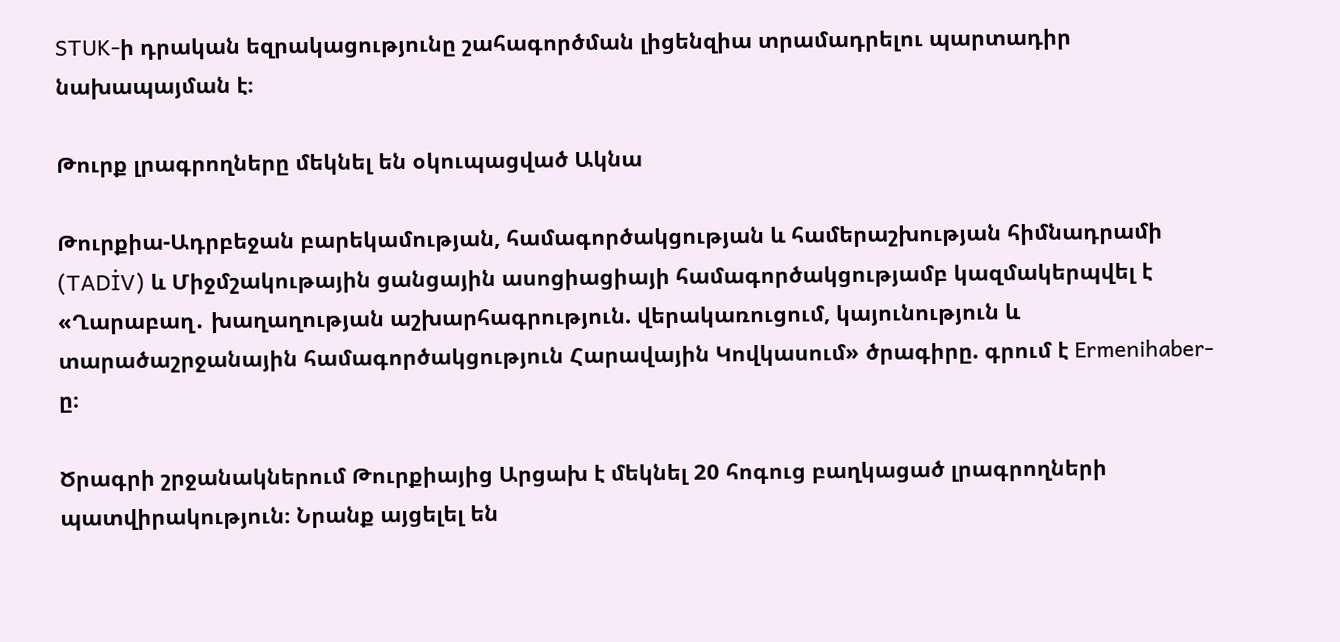STUK-ի դրական եզրակացությունը շահագործման լիցենզիա տրամադրելու պարտադիր նախապայման է։

Թուրք լրագրողները մեկնել են օկուպացված Ակնա

Թուրքիա-Ադրբեջան բարեկամության, համագործակցության և համերաշխության հիմնադրամի (TADİV) և Միջմշակութային ցանցային ասոցիացիայի համագործակցությամբ կազմակերպվել է «Ղարաբաղ․ խաղաղության աշխարհագրություն. վերակառուցում, կայունություն և տարածաշրջանային համագործակցություն Հարավային Կովկասում» ծրագիրը. գրում է Ermenihaber-ը։

Ծրագրի շրջանակներում Թուրքիայից Արցախ է մեկնել 20 հոգուց բաղկացած լրագրողների պատվիրակություն։ Նրանք այցելել են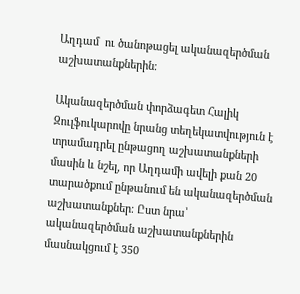Աղդամ  ու ծանոթացել ականազերծման աշխատանքներին։

Ականազերծման փորձագետ Հալիկ Զուլֆուկարովը նրանց տեղեկատվություն է տրամադրել ընթացող աշխատանքների մասին և նշել, որ Աղդամի ավելի քան 20 տարածքում ընթանում են ականազերծման աշխատանքներ։ Ըստ նրա՝ ականազերծման աշխատանքներին մասնակցում է 350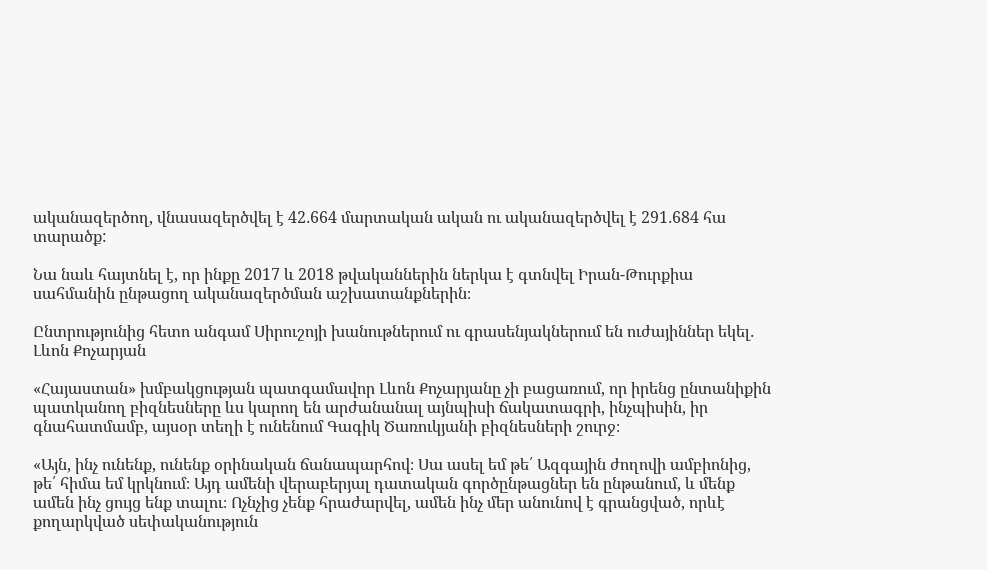ականազերծող, վնասազերծվել է 42․664 մարտական ական ու ականազերծվել է 291․684 հա տարածք:

Նա նաև հայտնել է, որ ինքը 2017 և 2018 թվականներին ներկա է գտնվել Իրան-Թուրքիա սահմանին ընթացող ականազերծման աշխատանքներին։

Ընտրությունից հետո անգամ Սիրուշոյի խանութներում ու գրասենյակներում են ուժայիններ եկել․ Լևոն Քոչարյան

«Հայաստան» խմբակցության պատգամավոր Լևոն Քոչարյանը չի բացառում, որ իրենց ընտանիքին պատկանող բիզնեսները ևս կարող են արժանանալ այնպիսի ճակատագրի, ինչպիսին, իր գնահատմամբ, այսօր տեղի է ունենում Գագիկ Ծառուկյանի բիզնեսների շուրջ։

«Այն, ինչ ունենք, ունենք օրինական ճանապարհով։ Սա ասել եմ թե՛ Ազգային ժողովի ամբիոնից, թե՛ հիմա եմ կրկնում։ Այդ ամենի վերաբերյալ դատական գործընթացներ են ընթանում, և մենք ամեն ինչ ցույց ենք տալու։ Ոչնչից չենք հրաժարվել, ամեն ինչ մեր անունով է գրանցված, որևէ քողարկված սեփականություն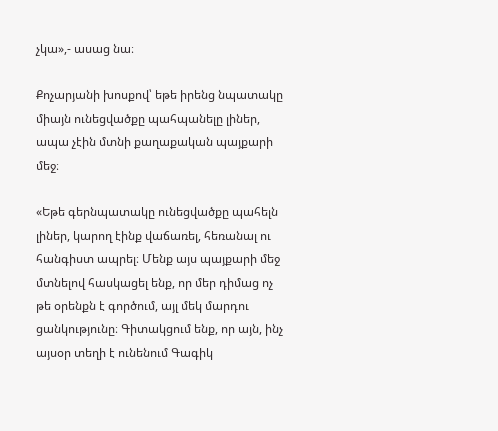չկա»,- ասաց նա։

Քոչարյանի խոսքով՝ եթե իրենց նպատակը միայն ունեցվածքը պահպանելը լիներ, ապա չէին մտնի քաղաքական պայքարի մեջ։

«Եթե գերնպատակը ունեցվածքը պահելն լիներ, կարող էինք վաճառել, հեռանալ ու հանգիստ ապրել։ Մենք այս պայքարի մեջ մտնելով հասկացել ենք, որ մեր դիմաց ոչ թե օրենքն է գործում, այլ մեկ մարդու ցանկությունը։ Գիտակցում ենք, որ այն, ինչ այսօր տեղի է ունենում Գագիկ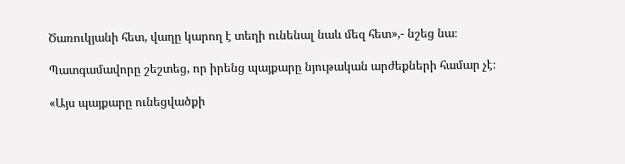Ծառուկյանի հետ, վաղը կարող է տեղի ունենալ նաև մեզ հետ»,- նշեց նա։

Պատգամավորը շեշտեց, որ իրենց պայքարը նյութական արժեքների համար չէ։

«Այս պայքարը ունեցվածքի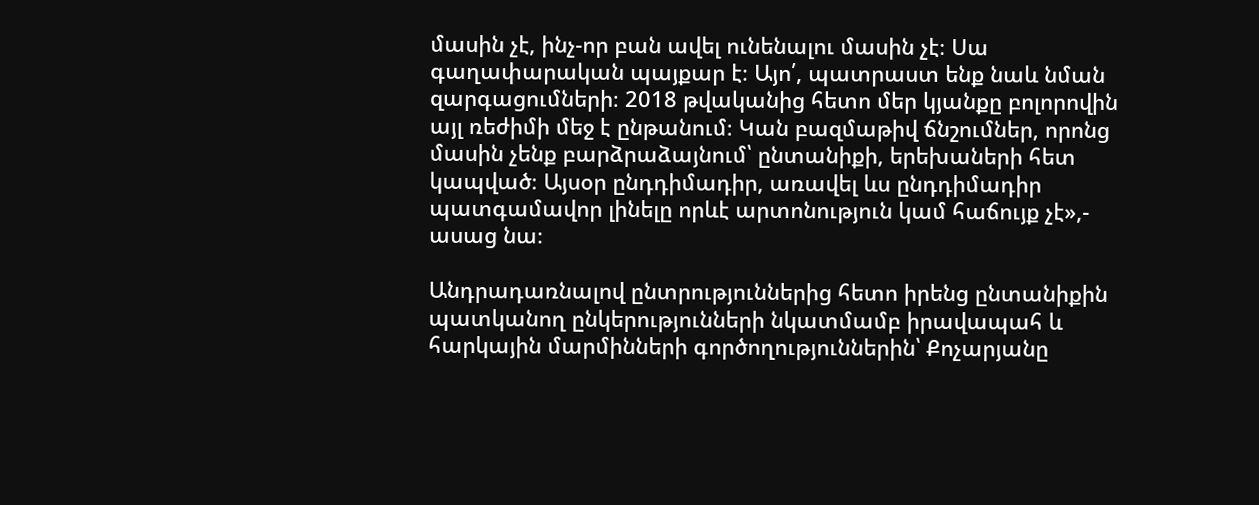մասին չէ, ինչ-որ բան ավել ունենալու մասին չէ։ Սա գաղափարական պայքար է։ Այո՛, պատրաստ ենք նաև նման զարգացումների։ 2018 թվականից հետո մեր կյանքը բոլորովին այլ ռեժիմի մեջ է ընթանում։ Կան բազմաթիվ ճնշումներ, որոնց մասին չենք բարձրաձայնում՝ ընտանիքի, երեխաների հետ կապված։ Այսօր ընդդիմադիր, առավել ևս ընդդիմադիր պատգամավոր լինելը որևէ արտոնություն կամ հաճույք չէ»,- ասաց նա։

Անդրադառնալով ընտրություններից հետո իրենց ընտանիքին պատկանող ընկերությունների նկատմամբ իրավապահ և հարկային մարմինների գործողություններին՝ Քոչարյանը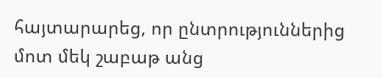հայտարարեց, որ ընտրություններից մոտ մեկ շաբաթ անց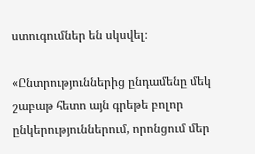ստուգումներ են սկսվել։

«Ընտրություններից ընդամենը մեկ շաբաթ հետո այն գրեթե բոլոր ընկերություններում, որոնցում մեր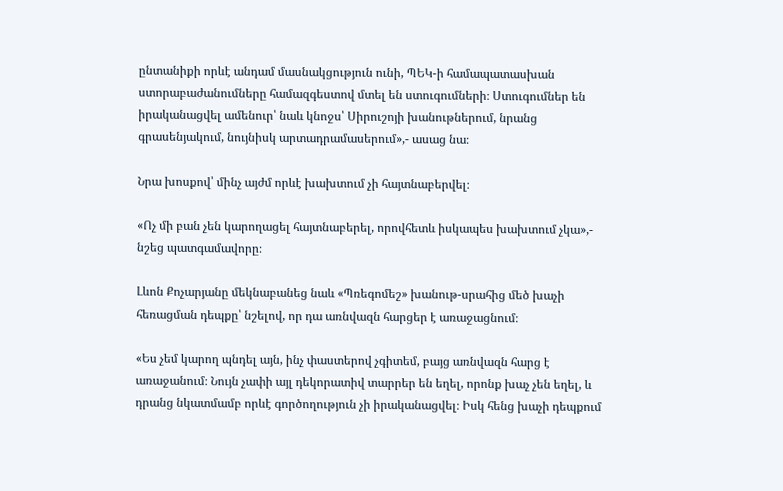ընտանիքի որևէ անդամ մասնակցություն ունի, ՊԵԿ-ի համապատասխան ստորաբաժանումները համազգեստով մտել են ստուգումների։ Ստուգումներ են իրականացվել ամենուր՝ նաև կնոջս՝ Սիրուշոյի խանութներում, նրանց գրասենյակում, նույնիսկ արտադրամասերում»,- ասաց նա։

Նրա խոսքով՝ մինչ այժմ որևէ խախտում չի հայտնաբերվել։

«Ոչ մի բան չեն կարողացել հայտնաբերել, որովհետև իսկապես խախտում չկա»,- նշեց պատգամավորը։

Լևոն Քոչարյանը մեկնաբանեց նաև «Պռեգոմեշ» խանութ-սրահից մեծ խաչի հեռացման դեպքը՝ նշելով, որ դա առնվազն հարցեր է առաջացնում։

«Ես չեմ կարող պնդել այն, ինչ փաստերով չգիտեմ, բայց առնվազն հարց է առաջանում։ Նույն չափի այլ դեկորատիվ տարրեր են եղել, որոնք խաչ չեն եղել, և դրանց նկատմամբ որևէ գործողություն չի իրականացվել։ Իսկ հենց խաչի դեպքում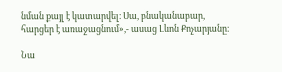նման քայլ է կատարվել։ Սա, բնականաբար, հարցեր է առաջացնում»,- ասաց Լևոն Քոչարյանը։

Նա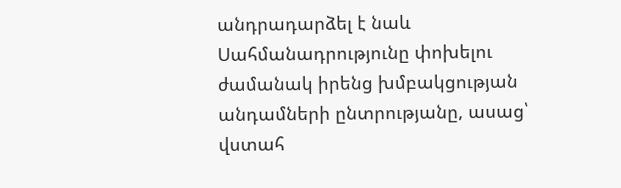անդրադարձել է նաև Սահմանադրությունը փոխելու ժամանակ իրենց խմբակցության անդամների ընտրությանը, ասաց՝ վստահ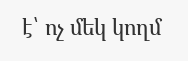է՝ ոչ մեկ կողմ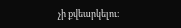չի քվեարկելու։